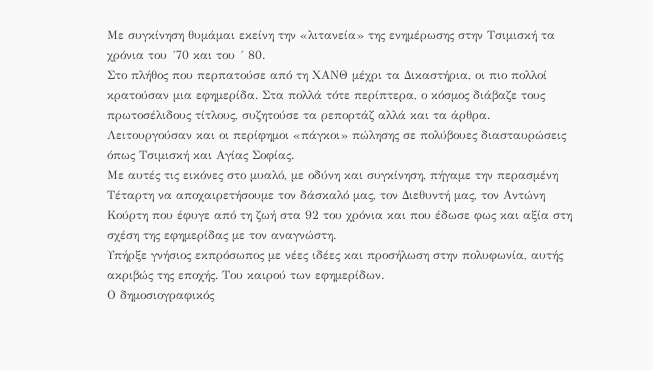Με συγκίνηση θυμάμαι εκείνη την «λιτανεία» της ενημέρωσης στην Τσιμισκή τα χρόνια του ´70 και του ´ 80.
Στο πλήθος που περπατούσε από τη ΧΑΝΘ μέχρι τα Δικαστήρια, οι πιο πολλοί κρατούσαν μια εφημερίδα. Στα πολλά τότε περίπτερα, ο κόσμος διάβαζε τους πρωτοσέλιδους τίτλους, συζητούσε τα ρεπορτάζ αλλά και τα άρθρα.
Λειτουργούσαν και οι περίφημοι «πάγκοι» πώλησης σε πολύβουες διασταυρώσεις όπως Τσιμισκή και Αγίας Σοφίας.
Με αυτές τις εικόνες στο μυαλό, με οδύνη και συγκίνηση, πήγαμε την περασμένη Τέταρτη να αποχαιρετήσουμε τον δάσκαλό μας, τον Διεθυντή μας, τον Αντώνη Κούρτη που έφυγε από τη ζωή στα 92 του χρόνια και που έδωσε φως και αξία στη σχέση της εφημερίδας με τον αναγνώστη.
Υπήρξε γνήσιος εκπρόσωπος με νέες ιδέες και προσήλωση στην πολυφωνία, αυτής ακριβώς της εποχής. Του καιρού των εφημερίδων.
Ο δημοσιογραφικός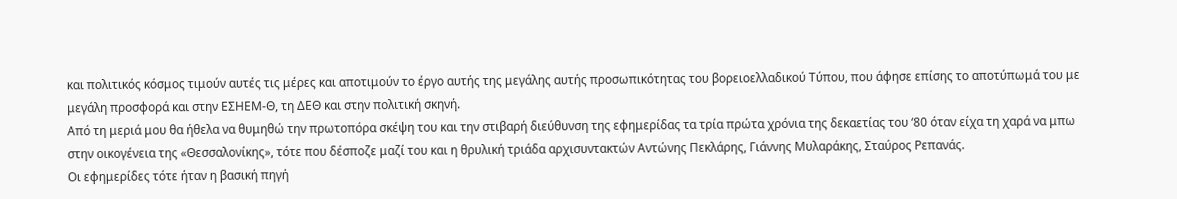και πολιτικός κόσμος τιμούν αυτές τις μέρες και αποτιμούν το έργο αυτής της μεγάλης αυτής προσωπικότητας του βορειοελλαδικού Τύπου, που άφησε επίσης το αποτύπωμά του με μεγάλη προσφορά και στην ΕΣΗΕΜ-Θ, τη ΔΕΘ και στην πολιτική σκηνή.
Από τη μεριά μου θα ήθελα να θυμηθώ την πρωτοπόρα σκέψη του και την στιβαρή διεύθυνση της εφημερίδας τα τρία πρώτα χρόνια της δεκαετίας του ‘80 όταν είχα τη χαρά να μπω στην οικογένεια της «Θεσσαλονίκης», τότε που δέσποζε μαζί του και η θρυλική τριάδα αρχισυντακτών Αντώνης Πεκλάρης, Γιάννης Μυλαράκης, Σταύρος Ρεπανάς.
Οι εφημερίδες τότε ήταν η βασική πηγή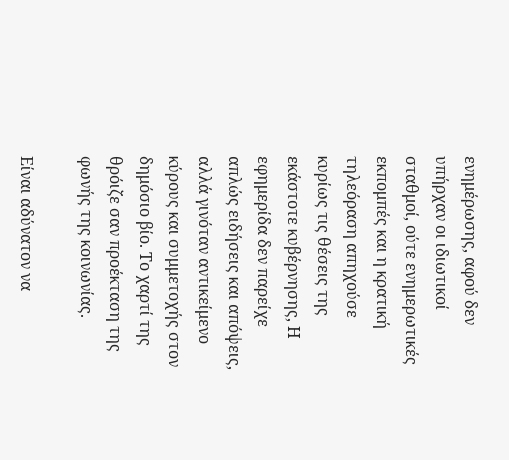ενημέρωσης, αφού δεν υπήρχαν οι ιδιωτικοί σταθμοί, ούτε ενημερωτικές εκπομπές και η κρατική τηλεόραση απηχούσε κυρίως τις θέσεις της εκάστοτε κυβέρνησης, Η εφημερίδα δεν παρείχε απλώς ειδήσεις και απόψεις, αλλά γινόταν αντικείμενο κύρους και συμμετοχής στον δημόσιο βίο. Το χαρτί της θρόιζε σαν προέκταση της φωνής της κοινωνίας.

Είναι αδύνατον να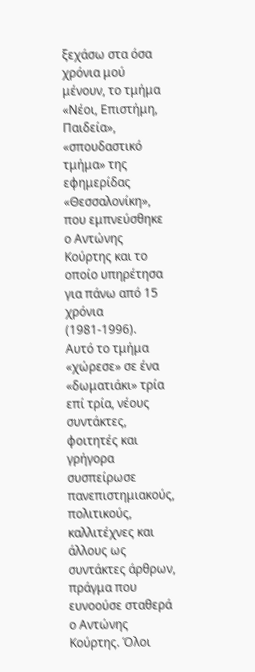ξεχάσω στα όσα χρόνια μού μένουν, το τμήμα «Νέοι, Επιστήμη, Παιδεία», «σπουδαστικό τμήμα» της εφημερίδας «Θεσσαλονίκη», που εμπνεύσθηκε ο Αντώνης Κούρτης και το οποίο υπηρέτησα για πάνω από 15 χρόνια (1981-1996).
Αυτό το τμήμα «χώρεσε» σε ένα «δωματιάκι» τρία επί τρία, νέους συντάκτες, φοιτητές και γρήγορα συσπείρωσε πανεπιστημιακούς, πολιτικούς, καλλιτέχνες και άλλους ως συντάκτες άρθρων, πράγμα που ευνοούσε σταθερά ο Αντώνης Κούρτης. Όλοι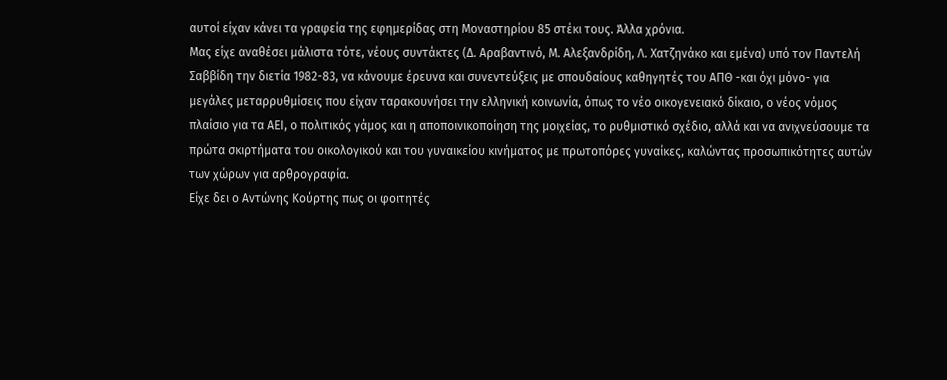αυτοί είχαν κάνει τα γραφεία της εφημερίδας στη Μοναστηρίου 85 στέκι τους. Άλλα χρόνια.
Μας είχε αναθέσει μάλιστα τότε, νέους συντάκτες (Δ. Αραβαντινό, Μ. Αλεξανδρίδη, Λ. Χατζηνάκο και εμένα) υπό τον Παντελή Σαββίδη την διετία 1982-83, να κάνουμε έρευνα και συνεντεύξεις με σπουδαίους καθηγητές του ΑΠΘ -και όχι μόνο- για μεγάλες μεταρρυθμίσεις που είχαν ταρακουνήσει την ελληνική κοινωνία, όπως το νέο οικογενειακό δίκαιο, ο νέος νόμος πλαίσιο για τα ΑΕΙ, ο πολιτικός γάμος και η αποποινικοποίηση της μοιχείας, το ρυθμιστικό σχέδιο, αλλά και να ανιχνεύσουμε τα πρώτα σκιρτήματα του οικολογικού και του γυναικείου κινήματος με πρωτοπόρες γυναίκες, καλώντας προσωπικότητες αυτών των χώρων για αρθρογραφία.
Είχε δει ο Αντώνης Κούρτης πως οι φοιτητές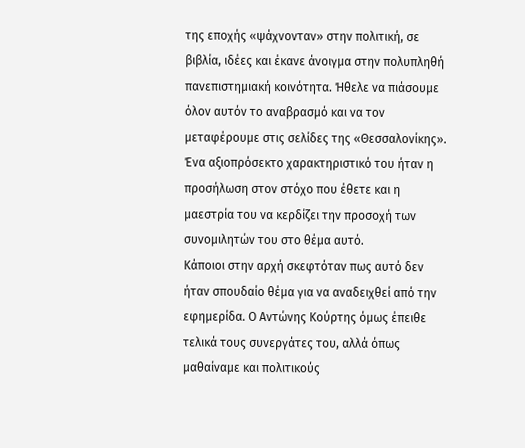της εποχής «ψάχνονταν» στην πολιτική, σε βιβλία, ιδέες και έκανε άνοιγμα στην πολυπληθή πανεπιστημιακή κοινότητα. Ήθελε να πιάσουμε όλον αυτόν το αναβρασμό και να τον μεταφέρουμε στις σελίδες της «Θεσσαλονίκης».
Ένα αξιοπρόσεκτο χαρακτηριστικό του ήταν η προσήλωση στον στόχο που έθετε και η μαεστρία του να κερδίζει την προσοχή των συνομιλητών του στο θέμα αυτό.
Κάποιοι στην αρχή σκεφτόταν πως αυτό δεν ήταν σπουδαίο θέμα για να αναδειχθεί από την εφημερίδα. Ο Αντώνης Κούρτης όμως έπειθε τελικά τους συνεργάτες του, αλλά όπως μαθαίναμε και πολιτικούς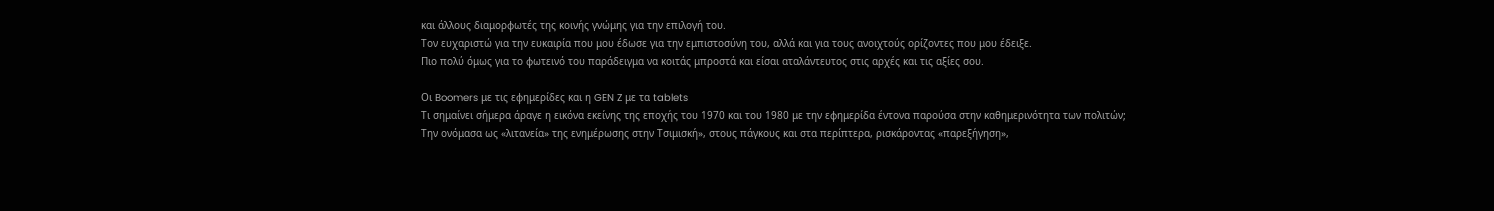και άλλους διαμορφωτές της κοινής γνώμης για την επιλογή του.
Τον ευχαριστώ για την ευκαιρία που μου έδωσε για την εμπιστοσύνη του, αλλά και για τους ανοιχτούς ορίζοντες που μου έδειξε.
Πιο πολύ όμως για το φωτεινό του παράδειγμα να κοιτάς μπροστά και είσαι αταλάντευτος στις αρχές και τις αξίες σου.

Οι Boomers με τις εφημερίδες και η GEN Z με τα tablets
Τι σημαίνει σήμερα άραγε η εικόνα εκείνης της εποχής του 1970 και του 1980 με την εφημερίδα έντονα παρούσα στην καθημερινότητα των πολιτών;
Την ονόμασα ως «λιτανεία» της ενημέρωσης στην Τσιμισκή», στους πάγκους και στα περίπτερα, ρισκάροντας «παρεξήγηση»,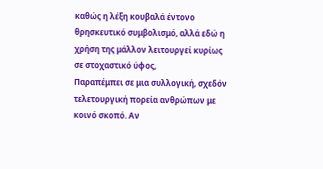καθώς η λέξη κουβαλά έντονο θρησκευτικό συμβολισμό, αλλά εδώ η χρήση της μάλλον λειτουργεί κυρίως σε στοχαστικό ύφος,
Παραπέμπει σε μια συλλογική, σχεδόν τελετουργική πορεία ανθρώπων με κοινό σκοπό. Αν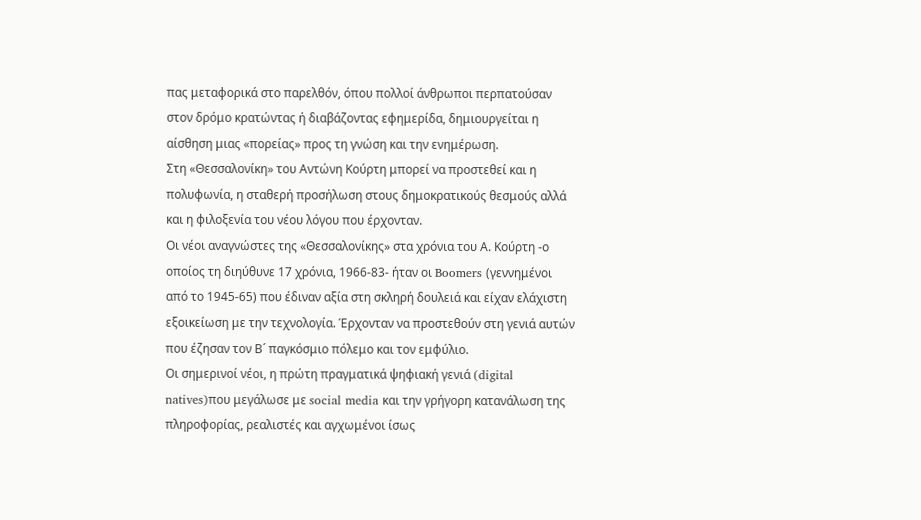πας μεταφορικά στο παρελθόν, όπου πολλοί άνθρωποι περπατούσαν στον δρόμο κρατώντας ή διαβάζοντας εφημερίδα, δημιουργείται η αίσθηση μιας «πορείας» προς τη γνώση και την ενημέρωση.
Στη «Θεσσαλονίκη» του Αντώνη Κούρτη μπορεί να προστεθεί και η πολυφωνία, η σταθερή προσήλωση στους δημοκρατικούς θεσμούς αλλά και η φιλοξενία του νέου λόγου που έρχονταν.
Οι νέοι αναγνώστες της «Θεσσαλονίκης» στα χρόνια του Α. Κούρτη -ο οποίος τη διηύθυνε 17 χρόνια, 1966-83- ήταν οι Boomers (γεννημένοι από το 1945-65) που έδιναν αξία στη σκληρή δουλειά και είχαν ελάχιστη εξοικείωση με την τεχνολογία. Έρχονταν να προστεθούν στη γενιά αυτών που έζησαν τον Β´ παγκόσμιο πόλεμο και τον εμφύλιο.
Οι σημερινοί νέοι, η πρώτη πραγματικά ψηφιακή γενιά (digital natives)που μεγάλωσε με social media και την γρήγορη κατανάλωση της πληροφορίας, ρεαλιστές και αγχωμένοι ίσως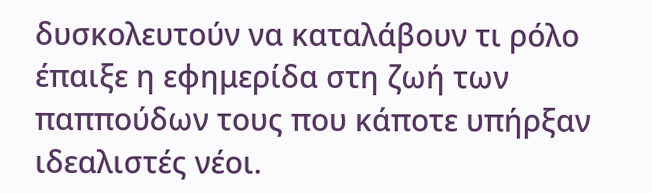δυσκολευτούν να καταλάβουν τι ρόλο έπαιξε η εφημερίδα στη ζωή των παππούδων τους που κάποτε υπήρξαν ιδεαλιστές νέοι.